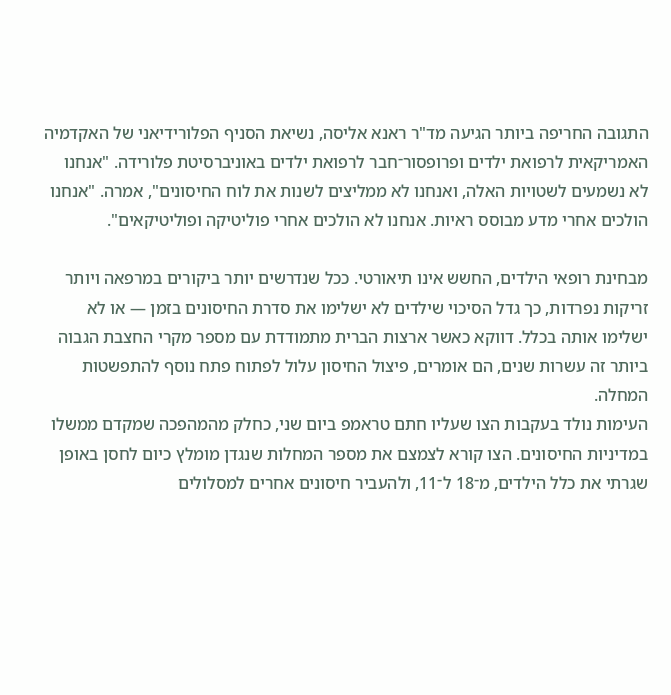התגובה החריפה ביותר הגיעה מד"ר ראנא אליסה, נשיאת הסניף הפלורידיאני של האקדמיה האמריקאית לרפואת ילדים ופרופסור־חבר לרפואת ילדים באוניברסיטת פלורידה. "אנחנו לא נשמעים לשטויות האלה, ואנחנו לא ממליצים לשנות את לוח החיסונים", אמרה. "אנחנו הולכים אחרי מדע מבוסס ראיות. אנחנו לא הולכים אחרי פוליטיקה ופוליטיקאים".

מבחינת רופאי הילדים, החשש אינו תיאורטי. ככל שנדרשים יותר ביקורים במרפאה ויותר זריקות נפרדות, כך גדל הסיכוי שילדים לא ישלימו את סדרת החיסונים בזמן — או לא ישלימו אותה בכלל. דווקא כאשר ארצות הברית מתמודדת עם מספר מקרי החצבת הגבוה ביותר זה עשרות שנים, הם אומרים, פיצול החיסון עלול לפתוח פתח נוסף להתפשטות המחלה.
העימות נולד בעקבות הצו שעליו חתם טראמפ ביום שני, כחלק מהמהפכה שמקדם ממשלו במדיניות החיסונים. הצו קורא לצמצם את מספר המחלות שנגדן מומלץ כיום לחסן באופן שגרתי את כלל הילדים, מ־18 ל־11, ולהעביר חיסונים אחרים למסלולים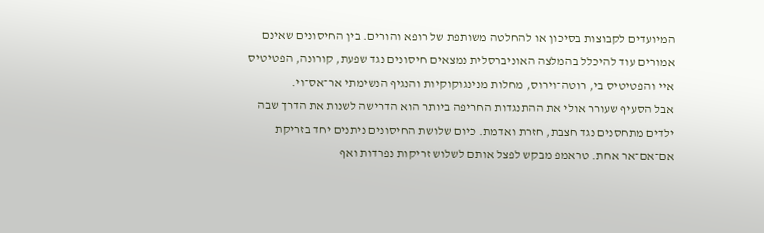המיועדים לקבוצות בסיכון או להחלטה משותפת של רופא והורים. בין החיסונים שאינם אמורים עוד להיכלל בהמלצה האוניברסלית נמצאים חיסונים נגד שפעת, קורונה, הפטיטיס איי והפטיטיס בי, רוטה־וירוס, מחלות מנינגוקוקיות והנגיף הנשימתי אר־אס־וי.
אבל הסעיף שעורר אולי את ההתנגדות החריפה ביותר הוא הדרישה לשנות את הדרך שבה ילדים מתחסנים נגד חצבת, חזרת ואדמת. כיום שלושת החיסונים ניתנים יחד בזריקת אם־אם־אר אחת. טראמפ מבקש לפצל אותם לשלוש זריקות נפרדות ואף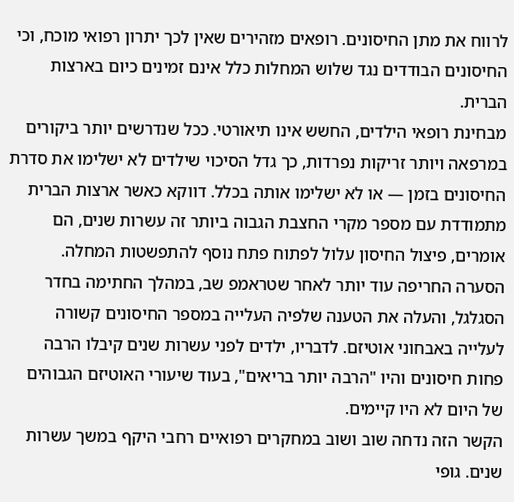לרווח את מתן החיסונים. רופאים מזהירים שאין לכך יתרון רפואי מוכח, וכי החיסונים הבודדים נגד שלוש המחלות כלל אינם זמינים כיום בארצות הברית.
מבחינת רופאי הילדים, החשש אינו תיאורטי. ככל שנדרשים יותר ביקורים במרפאה ויותר זריקות נפרדות, כך גדל הסיכוי שילדים לא ישלימו את סדרת החיסונים בזמן — או לא ישלימו אותה בכלל. דווקא כאשר ארצות הברית מתמודדת עם מספר מקרי החצבת הגבוה ביותר זה עשרות שנים, הם אומרים, פיצול החיסון עלול לפתוח פתח נוסף להתפשטות המחלה.
הסערה החריפה עוד יותר לאחר שטראמפ שב, במהלך החתימה בחדר הסגלגל, והעלה את הטענה שלפיה העלייה במספר החיסונים קשורה לעלייה באבחוני אוטיזם. לדבריו, ילדים לפני עשרות שנים קיבלו הרבה פחות חיסונים והיו "הרבה יותר בריאים", בעוד שיעורי האוטיזם הגבוהים של היום לא היו קיימים.
הקשר הזה נדחה שוב ושוב במחקרים רפואיים רחבי היקף במשך עשרות שנים. גופי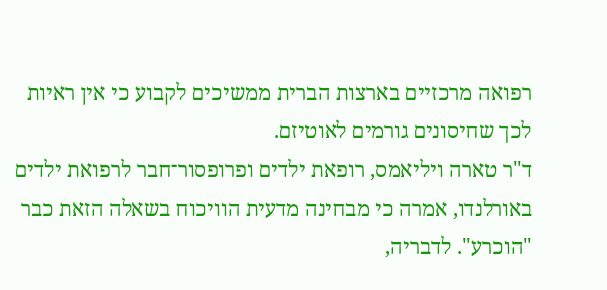רפואה מרכזיים בארצות הברית ממשיכים לקבוע כי אין ראיות לכך שחיסונים גורמים לאוטיזם.
ד"ר טארה ויליאמס, רופאת ילדים ופרופסור־חבר לרפואת ילדים באורלנדו, אמרה כי מבחינה מדעית הוויכוח בשאלה הזאת כבר "הוכרע". לדבריה,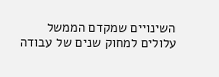השינויים שמקדם הממשל עלולים למחוק שנים של עבודה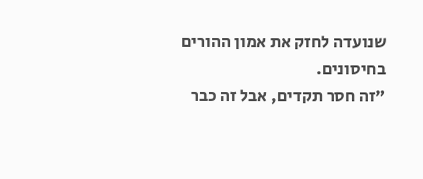שנועדה לחזק את אמון ההורים בחיסונים.
"זה חסר תקדים, אבל זה כבר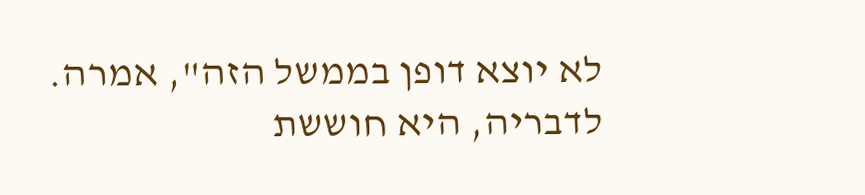לא יוצא דופן בממשל הזה", אמרה. לדבריה, היא חוששת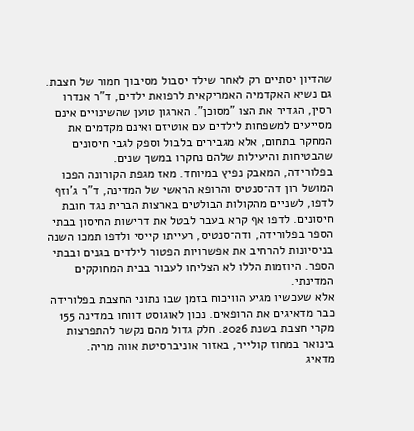שהדיון יסתיים רק לאחר שילד יסבול מסיבוך חמור של חצבת.
גם נשיא האקדמיה האמריקאית לרפואת ילדים, ד"ר אנדרו רסין, הגדיר את הצו "מסוכן". הארגון טוען שהשינויים אינם מסייעים למשפחות לילדים עם אוטיזם ואינם מקדמים את המחקר בתחום, אלא מגבירים בלבול וספק לגבי חיסונים שהבטיחות והיעילות שלהם נחקרו במשך שנים.
בפלורידה, המאבק נפיץ במיוחד. מאז מגפת הקורונה הפכו המושל רון דה־סנטיס והרופא הראשי של המדינה, ד"ר ג'וזף לדפו, לשניים מהקולות הבולטים בארצות הברית נגד חובת חיסונים. לדפו אף קרא בעבר לבטל את דרישות החיסון בבתי הספר בפלורידה, ודה־סנטיס, רעייתו קייסי ולדפו תמכו השנה בניסיונות להרחיב את אפשרויות הפטור לילדים בגנים ובבתי הספר. היוזמות הללו לא הצליחו לעבור בבית המחוקקים המדינתי.
אלא שעכשיו מגיע הוויכוח בזמן שבו נתוני החצבת בפלורידה כבר מדאיגים את הרופאים. נכון לאוגוסט דווחו במדינה 155 מקרי חצבת בשנת 2026. חלק גדול מהם נקשר להתפרצות בינואר במחוז קולייר, באזור אוניברסיטת אווה מריה.
מדאיג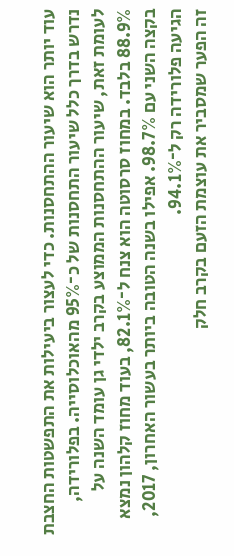עוד יותר הוא שיעור ההתחסנות. כדי לעצור ביעילות את התפשטות החצבת נדרש בדרך כלל שיעור התחסנות של כ־95% מהאוכלוסייה. בפלורידה, לעומת זאת, שיעור ההתחסנות הממוצע בקרב ילדי גן עומד השנה על 88.9% בלבד. במחוז סרסוטה הוא צנח ל־82.1%, בעוד מחוז קלהון נמצא בקצה השני עם 98.7%. אפילו בשנה הטובה ביותר בעשור האחרון, 2017, הגיעה פלורידה רק ל־94.1%.
זה הפער שמסביר את עוצמת הזעם בקרב חלק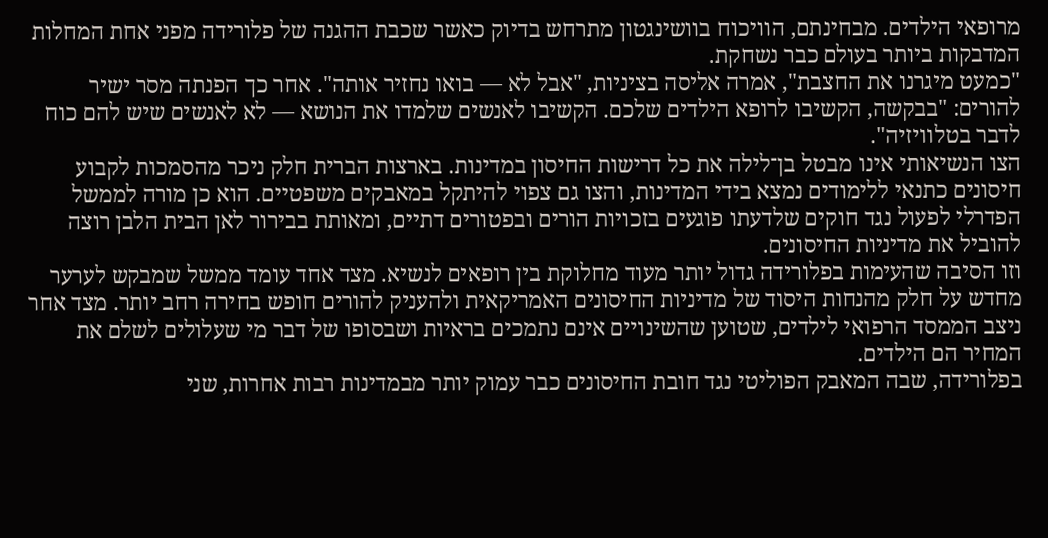מרופאי הילדים. מבחינתם, הוויכוח בוושינגטון מתרחש בדיוק כאשר שכבת ההגנה של פלורידה מפני אחת המחלות המדבקות ביותר בעולם כבר נשחקת.
"כמעט מיגרנו את החצבת", אמרה אליסה בציניות, "אבל לא — בואו נחזיר אותה". אחר כך הפנתה מסר ישיר להורים: "בבקשה, הקשיבו לרופא הילדים שלכם. הקשיבו לאנשים שלמדו את הנושא — לא לאנשים שיש להם כוח לדבר בטלוויזיה".
הצו הנשיאותי אינו מבטל בן־לילה את כל דרישות החיסון במדינות. בארצות הברית חלק ניכר מהסמכות לקבוע חיסונים כתנאי ללימודים נמצא בידי המדינות, והצו גם צפוי להיתקל במאבקים משפטיים. הוא כן מורה לממשל הפדרלי לפעול נגד חוקים שלדעתו פוגעים בזכויות הורים ובפטורים דתיים, ומאותת בבירור לאן הבית הלבן רוצה להוביל את מדיניות החיסונים.
וזו הסיבה שהעימות בפלורידה גדול יותר מעוד מחלוקת בין רופאים לנשיא. מצד אחד עומד ממשל שמבקש לערער מחדש על חלק מהנחות היסוד של מדיניות החיסונים האמריקאית ולהעניק להורים חופש בחירה רחב יותר. מצד אחר ניצב הממסד הרפואי לילדים, שטוען שהשינויים אינם נתמכים בראיות ושבסופו של דבר מי שעלולים לשלם את המחיר הם הילדים.
בפלורידה, שבה המאבק הפוליטי נגד חובת החיסונים כבר עמוק יותר מבמדינות רבות אחרות, שני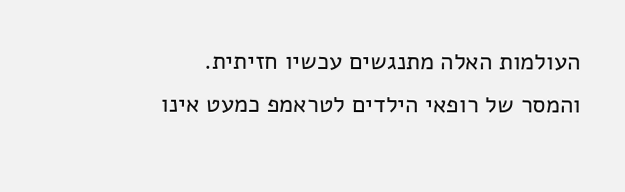העולמות האלה מתנגשים עכשיו חזיתית.
והמסר של רופאי הילדים לטראמפ כמעט אינו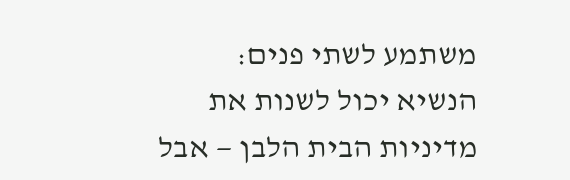משתמע לשתי פנים: הנשיא יכול לשנות את מדיניות הבית הלבן — אבל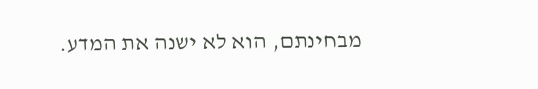מבחינתם, הוא לא ישנה את המדע.